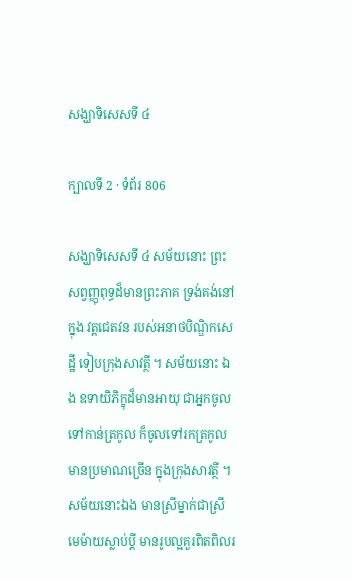សង្ឃាទិសេសទី ៤

ក្បាលទី 2 · ទំព័រ 806

សង្ឃាទិសេសទី ៤ សម័យនោះ ព្រះសព្វញ្ញុពុទ្ធដ៏មានព្រះភាគ ទ្រង់គង់នៅក្នុង វត្តជេតវន របស់អនាថបិណ្ឌិកសេដ្ឋី ទៀបក្រុងសាវត្ថី ។ សម័យនោះ ឯង ឧទាយិភិក្ខុដ៏មានអាយុ ជាអ្នកចូលទៅកាន់ត្រកូល ក៏ចូលទៅរកត្រកូល មានប្រមាណច្រើន ក្នុងក្រុងសាវត្ថី ។ សម័យនោះឯង មានស្រីម្នាក់ជាស្រី មេម៉ាយស្លាប់ប្តី មានរូបល្អគួរពិតពិលរ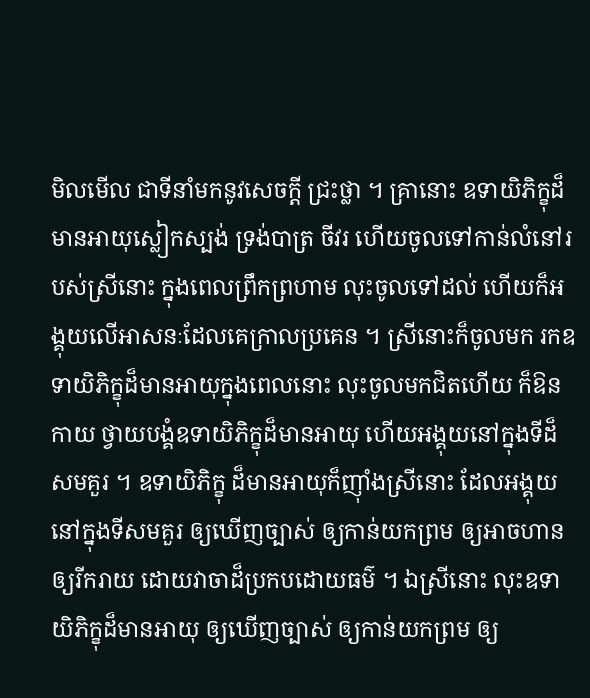មិលមើល ជាទីនាំមកនូវសេចក្តី ជ្រះថ្លា ។ គ្រានោះ ឧទាយិភិក្ខុដ៏មានអាយុស្លៀកស្បង់ ទ្រង់បាត្រ ចីវរ ហើយចូលទៅកាន់លំនៅរបស់ស្រីនោះ ក្នុងពេលព្រឹកព្រហាម លុះចូលទៅដល់ ហើយក៏អង្គុយលើអាសនៈដែលគេក្រាលប្រគេន ។ ស្រីនោះក៏ចូលមក រកឧទាយិភិក្ខុដ៏មានអាយុក្នុងពេលនោះ លុះចូលមកជិតហើយ ក៏ឱនកាយ ថ្វាយបង្គំឧទាយិភិក្ខុដ៏មានអាយុ ហើយអង្គុយនៅក្នុងទីដ៏សមគួរ ។ ឧទាយិភិក្ខុ ដ៏មានអាយុក៏ញ៉ាំងស្រីនោះ ដែលអង្គុយនៅក្នុងទីសមគួរ ឲ្យឃើញច្បាស់ ឲ្យកាន់យកព្រម ឲ្យអាចហាន ឲ្យរីករាយ ដោយវាចាដ៏ប្រកបដោយធម៌ ។ ឯស្រីនោះ លុះឧទាយិភិក្ខុដ៏មានអាយុ ឲ្យឃើញច្បាស់ ឲ្យកាន់យកព្រម ឲ្យ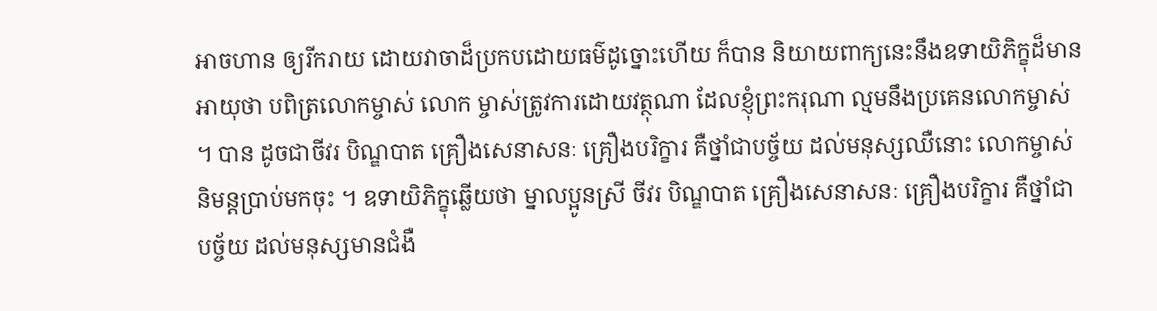អាចហាន ឲ្យរីករាយ ដោយវាចាដ៏ប្រកបដោយធម៌ដូច្នោះហើយ ក៏បាន និយាយពាក្យនេះនឹងឧទាយិភិក្ខុដ៏មានអាយុថា បពិត្រលោកម្ចាស់ លោក ម្ចាស់ត្រូវការដោយវត្ថុណា ដែលខ្ញុំព្រះករុណា ល្មមនឹងប្រគេនលោកម្ចាស់ ។ បាន ដូចជាចីវរ បិណ្ឌបាត គ្រឿងសេនាសនៈ គ្រឿងបរិក្ខារ គឺថ្នាំជាបច្ច័យ ដល់មនុស្សឈឺនោះ លោកម្ចាស់និមន្តប្រាប់មកចុះ ។ ឧទាយិភិក្ខុឆ្លើយថា ម្នាលប្អូនស្រី ចីវរ បិណ្ឌបាត គ្រឿងសេនាសនៈ គ្រឿងបរិក្ខារ គឺថ្នាំជាបច្ច័យ ដល់មនុស្សមានជំងឺ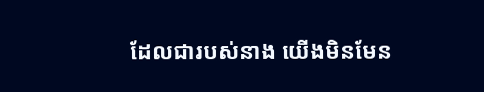ដែលជារបស់នាង យើងមិនមែន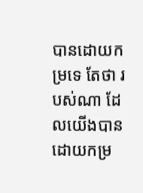បានដោយកម្រទេ តែថា របស់ណា ដែលយើងបានដោយកម្រ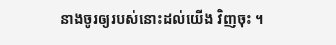នាងចូរឲ្យរបស់នោះដល់យើង វិញចុះ ។